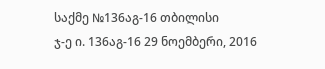საქმე №136აგ-16 თბილისი
ჯ-ე ი. 136აგ-16 29 ნოემბერი, 2016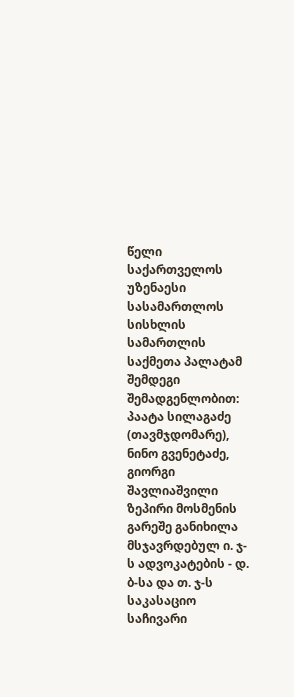წელი
საქართველოს უზენაესი სასამართლოს
სისხლის სამართლის საქმეთა პალატამ შემდეგი შემადგენლობით:
პაატა სილაგაძე (თავმჯდომარე),
ნინო გვენეტაძე, გიორგი შავლიაშვილი
ზეპირი მოსმენის გარეშე განიხილა მსჯავრდებულ ი. ჯ-ს ადვოკატების - დ. ბ-სა და თ. ჯ-ს საკასაციო საჩივარი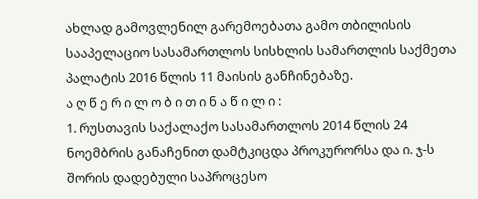ახლად გამოვლენილ გარემოებათა გამო თბილისის სააპელაციო სასამართლოს სისხლის სამართლის საქმეთა პალატის 2016 წლის 11 მაისის განჩინებაზე.
ა ღ წ ე რ ი ლ ო ბ ი თ ი ნ ა წ ი ლ ი :
1. რუსთავის საქალაქო სასამართლოს 2014 წლის 24 ნოემბრის განაჩენით დამტკიცდა პროკურორსა და ი. ჯ-ს შორის დადებული საპროცესო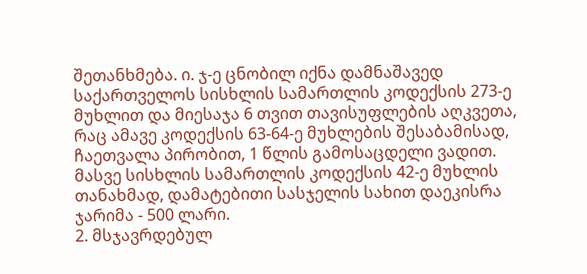შეთანხმება. ი. ჯ-ე ცნობილ იქნა დამნაშავედ საქართველოს სისხლის სამართლის კოდექსის 273-ე მუხლით და მიესაჯა 6 თვით თავისუფლების აღკვეთა, რაც ამავე კოდექსის 63-64-ე მუხლების შესაბამისად, ჩაეთვალა პირობით, 1 წლის გამოსაცდელი ვადით. მასვე სისხლის სამართლის კოდექსის 42-ე მუხლის თანახმად, დამატებითი სასჯელის სახით დაეკისრა ჯარიმა - 500 ლარი.
2. მსჯავრდებულ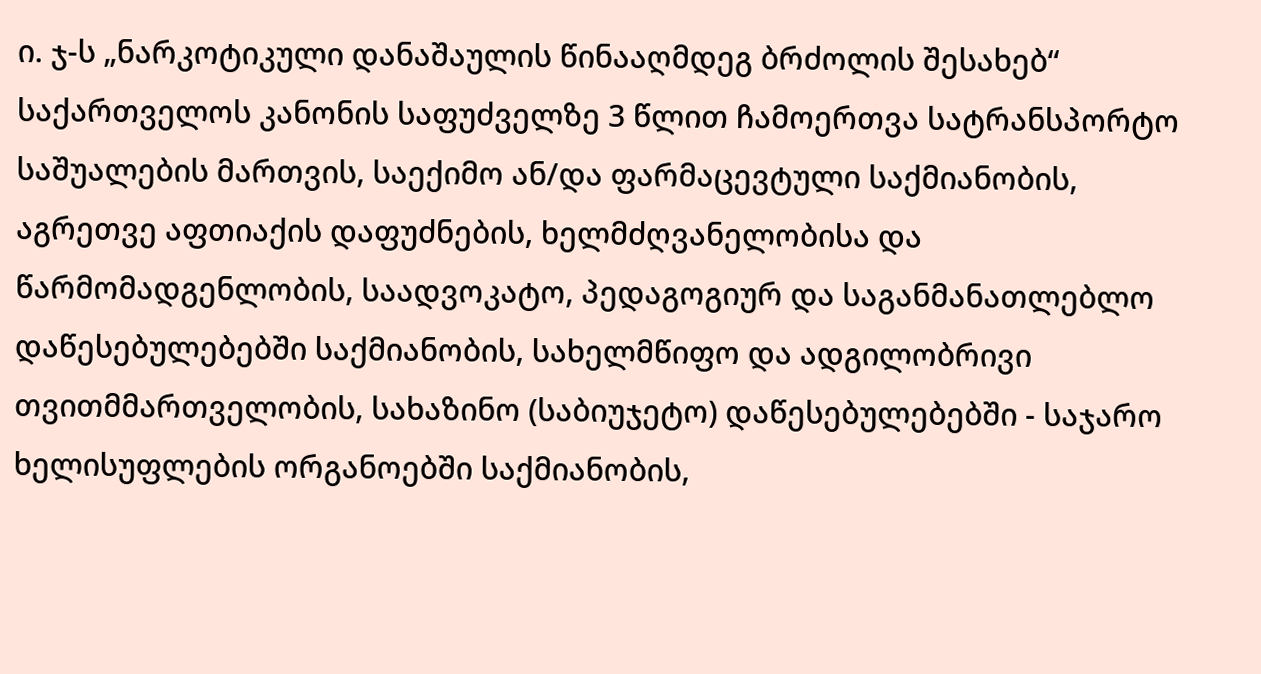ი. ჯ-ს „ნარკოტიკული დანაშაულის წინააღმდეგ ბრძოლის შესახებ“ საქართველოს კანონის საფუძველზე 3 წლით ჩამოერთვა სატრანსპორტო საშუალების მართვის, საექიმო ან/და ფარმაცევტული საქმიანობის, აგრეთვე აფთიაქის დაფუძნების, ხელმძღვანელობისა და წარმომადგენლობის, საადვოკატო, პედაგოგიურ და საგანმანათლებლო დაწესებულებებში საქმიანობის, სახელმწიფო და ადგილობრივი თვითმმართველობის, სახაზინო (საბიუჯეტო) დაწესებულებებში - საჯარო ხელისუფლების ორგანოებში საქმიანობის,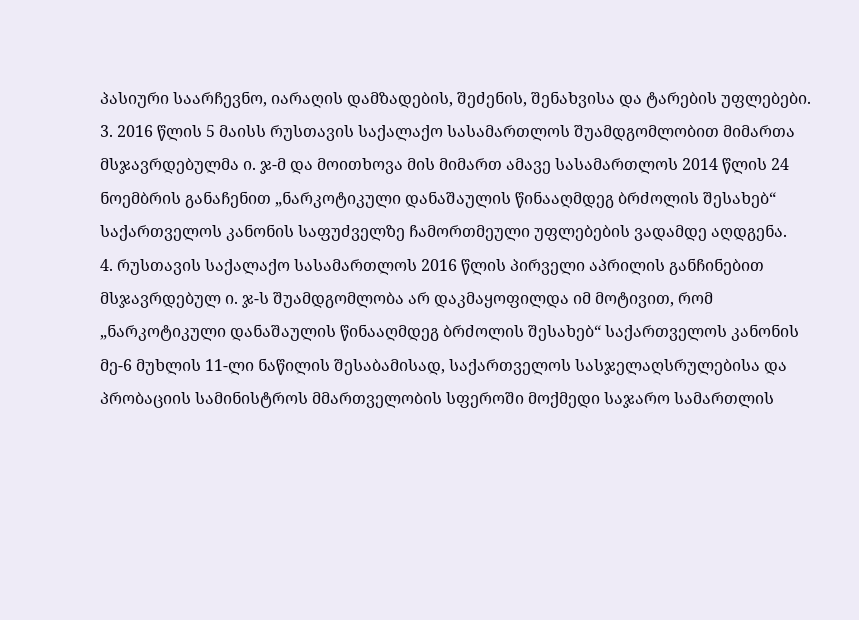პასიური საარჩევნო, იარაღის დამზადების, შეძენის, შენახვისა და ტარების უფლებები.
3. 2016 წლის 5 მაისს რუსთავის საქალაქო სასამართლოს შუამდგომლობით მიმართა მსჯავრდებულმა ი. ჯ-მ და მოითხოვა მის მიმართ ამავე სასამართლოს 2014 წლის 24 ნოემბრის განაჩენით „ნარკოტიკული დანაშაულის წინააღმდეგ ბრძოლის შესახებ“ საქართველოს კანონის საფუძველზე ჩამორთმეული უფლებების ვადამდე აღდგენა.
4. რუსთავის საქალაქო სასამართლოს 2016 წლის პირველი აპრილის განჩინებით მსჯავრდებულ ი. ჯ-ს შუამდგომლობა არ დაკმაყოფილდა იმ მოტივით, რომ „ნარკოტიკული დანაშაულის წინააღმდეგ ბრძოლის შესახებ“ საქართველოს კანონის მე-6 მუხლის 11-ლი ნაწილის შესაბამისად, საქართველოს სასჯელაღსრულებისა და პრობაციის სამინისტროს მმართველობის სფეროში მოქმედი საჯარო სამართლის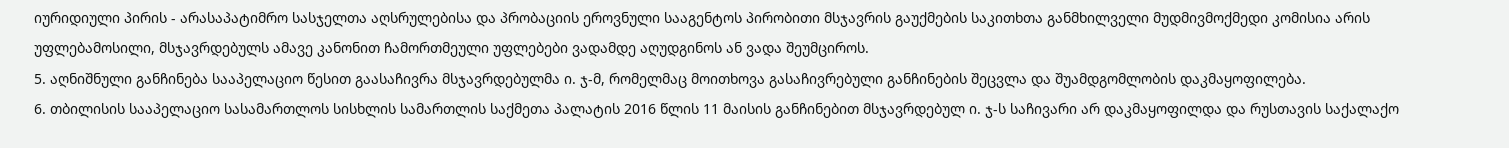იურიდიული პირის - არასაპატიმრო სასჯელთა აღსრულებისა და პრობაციის ეროვნული სააგენტოს პირობითი მსჯავრის გაუქმების საკითხთა განმხილველი მუდმივმოქმედი კომისია არის უფლებამოსილი, მსჯავრდებულს ამავე კანონით ჩამორთმეული უფლებები ვადამდე აღუდგინოს ან ვადა შეუმციროს.
5. აღნიშნული განჩინება სააპელაციო წესით გაასაჩივრა მსჯავრდებულმა ი. ჯ-მ, რომელმაც მოითხოვა გასაჩივრებული განჩინების შეცვლა და შუამდგომლობის დაკმაყოფილება.
6. თბილისის სააპელაციო სასამართლოს სისხლის სამართლის საქმეთა პალატის 2016 წლის 11 მაისის განჩინებით მსჯავრდებულ ი. ჯ-ს საჩივარი არ დაკმაყოფილდა და რუსთავის საქალაქო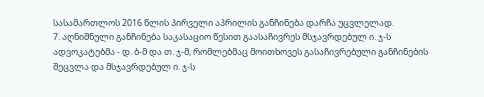სასამართლოს 2016 წლის პირველი აპრილის განჩინება დარჩა უცვლელად.
7. აღნიშნული განჩინება საკასაციო წესით გაასაჩივრეს მსჯავრდებულ ი. ჯ-ს ადვოკატებმა - დ. ბ-მ და თ. ჯ-მ, რომლებმაც მოითხოვეს გასაჩივრებული განჩინების შეცვლა და მსჯავრდებულ ი. ჯ-ს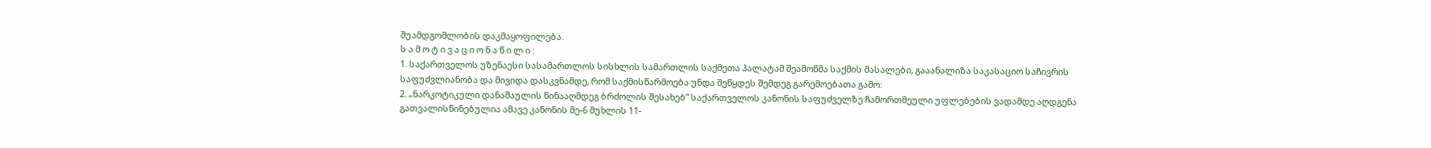შუამდგომლობის დაკმაყოფილება.
ს ა მ ო ტ ი ვ ა ც ი ო ნ ა წ ი ლ ი :
1. საქართველოს უზენაესი სასამართლოს სისხლის სამართლის საქმეთა პალატამ შეამოწმა საქმის მასალები, გააანალიზა საკასაციო საჩივრის საფუძვლიანობა და მივიდა დასკვნამდე, რომ საქმისწარმოება უნდა შეწყდეს შემდეგ გარემოებათა გამო:
2. „ნარკოტიკული დანაშაულის წინააღმდეგ ბრძოლის შესახებ“ საქართველოს კანონის საფუძველზე ჩამორთმეული უფლებების ვადამდე აღდგენა გათვალისწინებულია ამავე კანონის მე-6 მუხლის 11-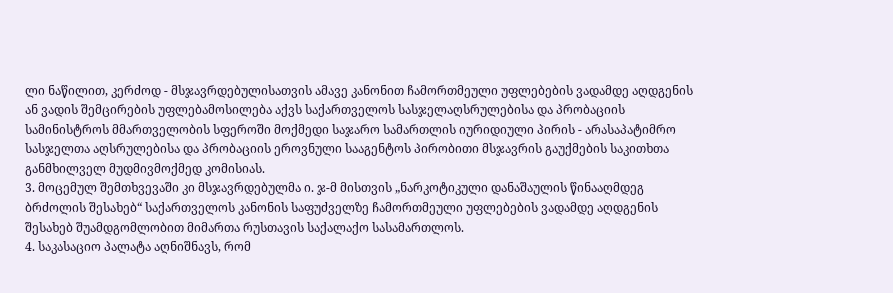ლი ნაწილით, კერძოდ - მსჯავრდებულისათვის ამავე კანონით ჩამორთმეული უფლებების ვადამდე აღდგენის ან ვადის შემცირების უფლებამოსილება აქვს საქართველოს სასჯელაღსრულებისა და პრობაციის სამინისტროს მმართველობის სფეროში მოქმედი საჯარო სამართლის იურიდიული პირის - არასაპატიმრო სასჯელთა აღსრულებისა და პრობაციის ეროვნული სააგენტოს პირობითი მსჯავრის გაუქმების საკითხთა განმხილველ მუდმივმოქმედ კომისიას.
3. მოცემულ შემთხვევაში კი მსჯავრდებულმა ი. ჯ-მ მისთვის „ნარკოტიკული დანაშაულის წინააღმდეგ ბრძოლის შესახებ“ საქართველოს კანონის საფუძველზე ჩამორთმეული უფლებების ვადამდე აღდგენის შესახებ შუამდგომლობით მიმართა რუსთავის საქალაქო სასამართლოს.
4. საკასაციო პალატა აღნიშნავს, რომ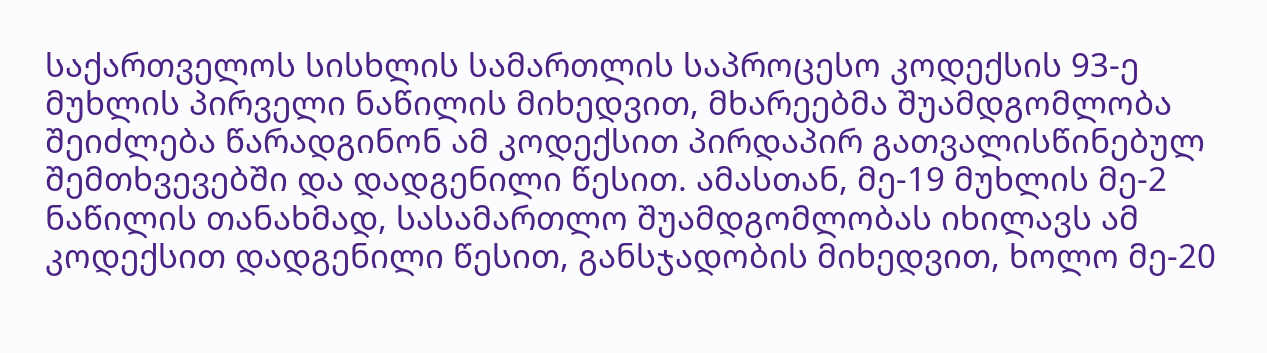საქართველოს სისხლის სამართლის საპროცესო კოდექსის 93-ე მუხლის პირველი ნაწილის მიხედვით, მხარეებმა შუამდგომლობა შეიძლება წარადგინონ ამ კოდექსით პირდაპირ გათვალისწინებულ შემთხვევებში და დადგენილი წესით. ამასთან, მე-19 მუხლის მე-2 ნაწილის თანახმად, სასამართლო შუამდგომლობას იხილავს ამ კოდექსით დადგენილი წესით, განსჯადობის მიხედვით, ხოლო მე-20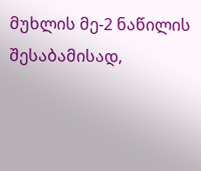მუხლის მე-2 ნაწილის შესაბამისად,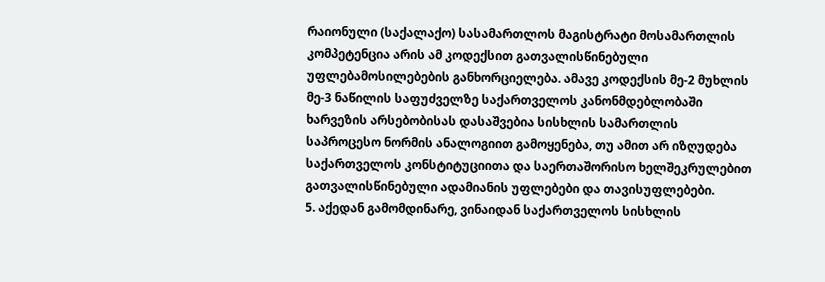რაიონული (საქალაქო) სასამართლოს მაგისტრატი მოსამართლის კომპეტენცია არის ამ კოდექსით გათვალისწინებული უფლებამოსილებების განხორციელება. ამავე კოდექსის მე-2 მუხლის მე-3 ნაწილის საფუძველზე საქართველოს კანონმდებლობაში ხარვეზის არსებობისას დასაშვებია სისხლის სამართლის საპროცესო ნორმის ანალოგიით გამოყენება, თუ ამით არ იზღუდება საქართველოს კონსტიტუციითა და საერთაშორისო ხელშეკრულებით გათვალისწინებული ადამიანის უფლებები და თავისუფლებები.
5. აქედან გამომდინარე, ვინაიდან საქართველოს სისხლის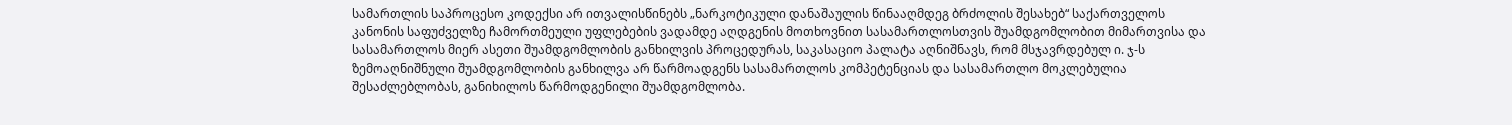სამართლის საპროცესო კოდექსი არ ითვალისწინებს „ნარკოტიკული დანაშაულის წინააღმდეგ ბრძოლის შესახებ“ საქართველოს კანონის საფუძველზე ჩამორთმეული უფლებების ვადამდე აღდგენის მოთხოვნით სასამართლოსთვის შუამდგომლობით მიმართვისა და სასამართლოს მიერ ასეთი შუამდგომლობის განხილვის პროცედურას, საკასაციო პალატა აღნიშნავს, რომ მსჯავრდებულ ი. ჯ-ს ზემოაღნიშნული შუამდგომლობის განხილვა არ წარმოადგენს სასამართლოს კომპეტენციას და სასამართლო მოკლებულია შესაძლებლობას, განიხილოს წარმოდგენილი შუამდგომლობა.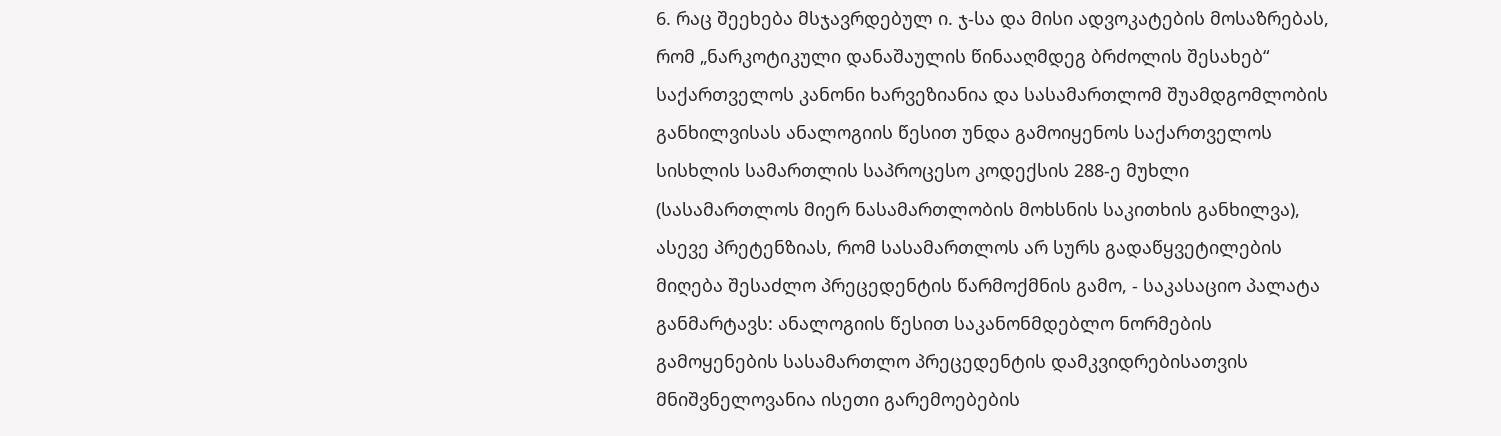6. რაც შეეხება მსჯავრდებულ ი. ჯ-სა და მისი ადვოკატების მოსაზრებას, რომ „ნარკოტიკული დანაშაულის წინააღმდეგ ბრძოლის შესახებ“ საქართველოს კანონი ხარვეზიანია და სასამართლომ შუამდგომლობის განხილვისას ანალოგიის წესით უნდა გამოიყენოს საქართველოს სისხლის სამართლის საპროცესო კოდექსის 288-ე მუხლი (სასამართლოს მიერ ნასამართლობის მოხსნის საკითხის განხილვა), ასევე პრეტენზიას, რომ სასამართლოს არ სურს გადაწყვეტილების მიღება შესაძლო პრეცედენტის წარმოქმნის გამო, - საკასაციო პალატა განმარტავს: ანალოგიის წესით საკანონმდებლო ნორმების გამოყენების სასამართლო პრეცედენტის დამკვიდრებისათვის მნიშვნელოვანია ისეთი გარემოებების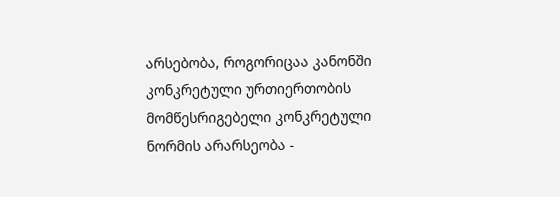არსებობა, როგორიცაა კანონში კონკრეტული ურთიერთობის მომწესრიგებელი კონკრეტული ნორმის არარსეობა -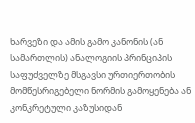ხარვეზი და ამის გამო კანონის (ან სამართლის) ანალოგიის პრინციპის საფუძველზე მსგავსი ურთიერთობის მომწესრიგებელი ნორმის გამოყენება ან კონკრეტული კაზუსიდან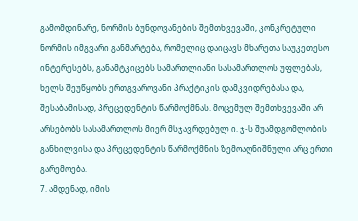გამომდინარე, ნორმის ბუნდოვანების შემთხვევაში, კონკრეტული ნორმის იმგვარი განმარტება, რომელიც დაიცავს მხარეთა საუკეთესო ინტერესებს, განამტკიცებს სამართლიანი სასამართლოს უფლებას, ხელს შეუწყობს ერთგვაროვანი პრაქტიკის დამკვიდრებასა და, შესაბამისად, პრეცედენტის წარმოქმნას. მოცემულ შემთხვევაში არ არსებობს სასამართლოს მიერ მსჯავრდებულ ი. ჯ-ს შუამდგომლობის განხილვისა და პრეცედენტის წარმოქმნის ზემოაღნიშნული არც ერთი გარემოება.
7. ამდენად, იმის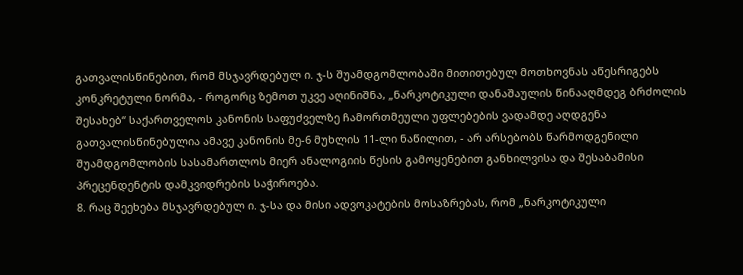გათვალისწინებით, რომ მსჯავრდებულ ი. ჯ-ს შუამდგომლობაში მითითებულ მოთხოვნას აწესრიგებს კონკრეტული ნორმა, - როგორც ზემოთ უკვე აღინიშნა, „ნარკოტიკული დანაშაულის წინააღმდეგ ბრძოლის შესახებ“ საქართველოს კანონის საფუძველზე ჩამორთმეული უფლებების ვადამდე აღდგენა გათვალისწინებულია ამავე კანონის მე-6 მუხლის 11-ლი ნაწილით, - არ არსებობს წარმოდგენილი შუამდგომლობის სასამართლოს მიერ ანალოგიის წესის გამოყენებით განხილვისა და შესაბამისი პრეცენდენტის დამკვიდრების საჭიროება.
8. რაც შეეხება მსჯავრდებულ ი. ჯ-სა და მისი ადვოკატების მოსაზრებას, რომ „ნარკოტიკული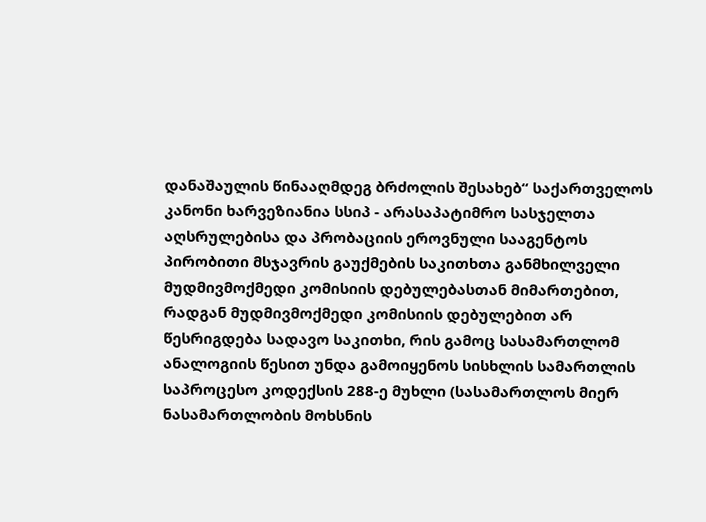დანაშაულის წინააღმდეგ ბრძოლის შესახებ“ საქართველოს კანონი ხარვეზიანია სსიპ - არასაპატიმრო სასჯელთა აღსრულებისა და პრობაციის ეროვნული სააგენტოს პირობითი მსჯავრის გაუქმების საკითხთა განმხილველი მუდმივმოქმედი კომისიის დებულებასთან მიმართებით, რადგან მუდმივმოქმედი კომისიის დებულებით არ წესრიგდება სადავო საკითხი, რის გამოც სასამართლომ ანალოგიის წესით უნდა გამოიყენოს სისხლის სამართლის საპროცესო კოდექსის 288-ე მუხლი (სასამართლოს მიერ ნასამართლობის მოხსნის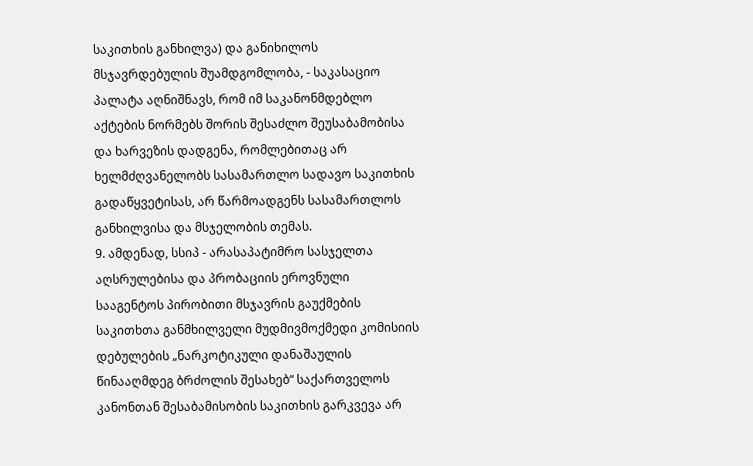საკითხის განხილვა) და განიხილოს მსჯავრდებულის შუამდგომლობა, - საკასაციო პალატა აღნიშნავს, რომ იმ საკანონმდებლო აქტების ნორმებს შორის შესაძლო შეუსაბამობისა და ხარვეზის დადგენა, რომლებითაც არ ხელმძღვანელობს სასამართლო სადავო საკითხის გადაწყვეტისას, არ წარმოადგენს სასამართლოს განხილვისა და მსჯელობის თემას.
9. ამდენად, სსიპ - არასაპატიმრო სასჯელთა აღსრულებისა და პრობაციის ეროვნული სააგენტოს პირობითი მსჯავრის გაუქმების საკითხთა განმხილველი მუდმივმოქმედი კომისიის დებულების „ნარკოტიკული დანაშაულის წინააღმდეგ ბრძოლის შესახებ“ საქართველოს კანონთან შესაბამისობის საკითხის გარკვევა არ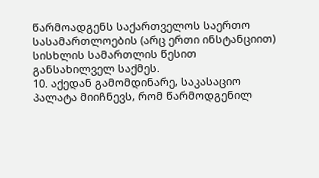წარმოადგენს საქართველოს საერთო სასამართლოების (არც ერთი ინსტანციით) სისხლის სამართლის წესით განსახილველ საქმეს.
10. აქედან გამომდინარე, საკასაციო პალატა მიიჩნევს, რომ წარმოდგენილ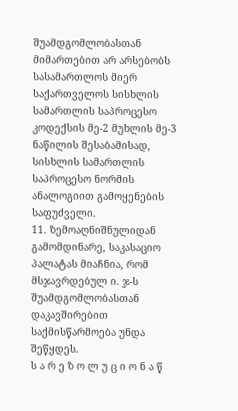შუამდგომლობასთან მიმართებით არ არსებობს სასამართლოს მიერ საქართველოს სისხლის სამართლის საპროცესო კოდექსის მე-2 მუხლის მე-3 ნაწილის შესაბამისად, სისხლის სამართლის საპროცესო ნორმის ანალოგიით გამოყენების საფუძველი.
11. ზემოაღნიშნულიდან გამომდინარე, საკასაციო პალატას მიაჩნია, რომ მსჯავრდებულ ი. ჯ-ს შუამდგომლობასთან დაკავშირებით საქმისწარმოება უნდა შეწყდეს.
ს ა რ ე ზ ო ლ უ ც ი ო ნ ა წ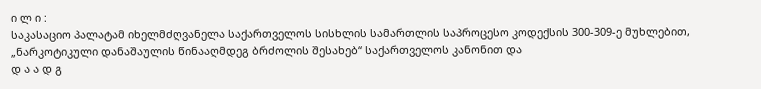ი ლ ი :
საკასაციო პალატამ იხელმძღვანელა საქართველოს სისხლის სამართლის საპროცესო კოდექსის 300-309-ე მუხლებით, „ნარკოტიკული დანაშაულის წინააღმდეგ ბრძოლის შესახებ“ საქართველოს კანონით და
დ ა ა დ გ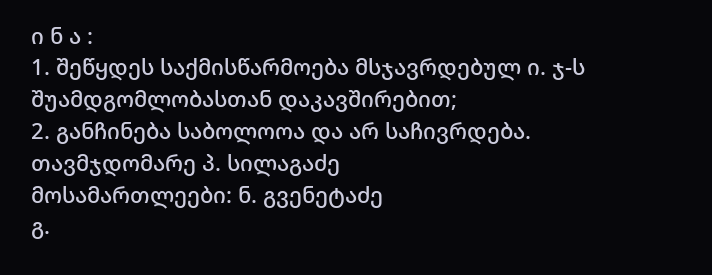ი ნ ა :
1. შეწყდეს საქმისწარმოება მსჯავრდებულ ი. ჯ-ს შუამდგომლობასთან დაკავშირებით;
2. განჩინება საბოლოოა და არ საჩივრდება.
თავმჯდომარე პ. სილაგაძე
მოსამართლეები: ნ. გვენეტაძე
გ.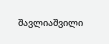შავლიაშვილი